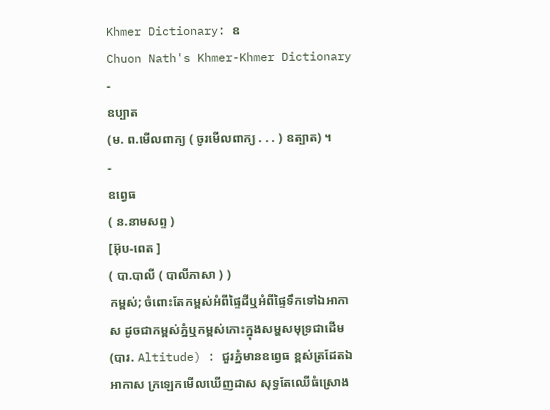Khmer Dictionary: ឧ
Chuon Nath's Khmer-Khmer Dictionary
-
ឧប្បាត
(ម. ព.មើលពាក្យ ( ចូរមើលពាក្យ . . . ) ឧត្បាត) ។
-
ឧព្វេធ
( ន.នាមសព្ទ )
[អ៊ុប-ពេត ]
( បា.បាលី ( បាលីភាសា ) )
កម្ពស់; ចំពោះតែកម្ពស់អំពីផ្ទៃដីឬអំពីផ្ទៃទឹកទៅឯអាកាស ដូចជាកម្ពស់ភ្នំឬកម្ពស់កោះក្នុងសម្ហសមុទ្រជាដើម (បារ. Altitude) : ជួរភ្នំមានឧព្វេធ ខ្ពស់ត្រដែតឯអាកាស ក្រឡេកមើលឃើញដាស សុទ្ធតែឈើធំស្រោង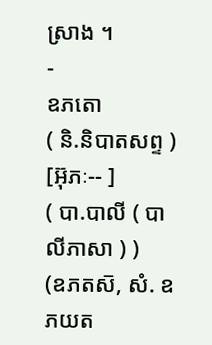ស្រាង ។
-
ឧភតោ
( និ.និបាតសព្ទ )
[អ៊ុភៈ-- ]
( បា.បាលី ( បាលីភាសា ) )
(ឧភតស៑, សំ. ឧភយត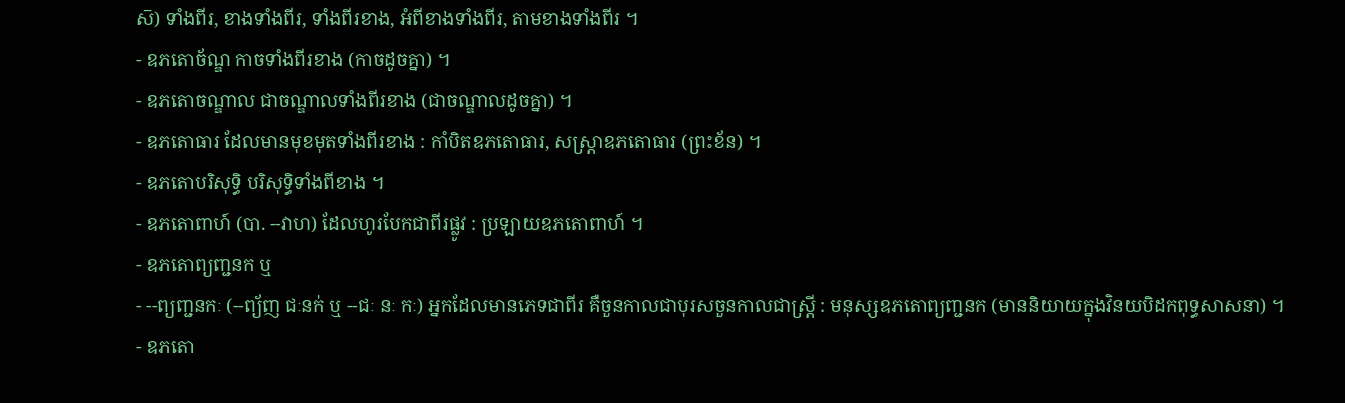ស៑) ទាំងពីរ, ខាងទាំងពីរ, ទាំងពីរខាង, អំពីខាងទាំងពីរ, តាមខាងទាំងពីរ ។
- ឧភតោច័ណ្ឌ កាចទាំងពីរខាង (កាចដូចគ្នា) ។
- ឧភតោចណ្ឌាល ជាចណ្ឌាលទាំងពីរខាង (ជាចណ្ឌាលដូចគ្នា) ។
- ឧភតោធារ ដែលមានមុខមុតទាំងពីរខាង : កាំបិតឧភតោធារ, សស្រ្តាឧភតោធារ (ព្រះខ័ន) ។
- ឧភតោបរិសុទ្ធិ បរិសុទ្ធិទាំងពីខាង ។
- ឧភតោពាហ៍ (បា. --វាហ) ដែលហូរបែកជាពីរផ្លូវ : ប្រឡាយឧភតោពាហ៍ ។
- ឧភតោព្យញ្ជនក ឬ
- --ព្យញ្ជនកៈ (--ព្យ័ញ ជៈនក់ ឬ --ជៈ នៈ កៈ) អ្នកដែលមានភេទជាពីរ គឺចួនកាលជាបុរសចួនកាលជាស្ត្រី : មនុស្សឧភតោព្យញ្ជនក (មាននិយាយក្នុងវិនយបិដកពុទ្ធសាសនា) ។
- ឧភតោ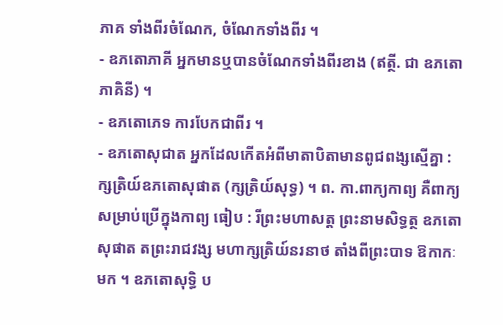ភាគ ទាំងពីរចំណែក, ចំណែកទាំងពីរ ។
- ឧភតោភាគី អ្នកមានឬបានចំណែកទាំងពីរខាង (ឥត្ថី. ជា ឧភតោភាគិនី) ។
- ឧភតោភេទ ការបែកជាពីរ ។
- ឧភតោសុជាត អ្នកដែលកើតអំពីមាតាបិតាមានពូជពង្សស្មើគ្នា : ក្សត្រិយ៍ឧភតោសុផាត (ក្សត្រិយ៍សុទ្ធ) ។ ព. កា.ពាក្យកាព្យ គឺពាក្យសម្រាប់ប្រើក្នុងកាព្យ ធៀប : រីព្រះមហាសត្ត ព្រះនាមសិទ្ធត្ថ ឧភតោសុផាត តព្រះរាជវង្ស មហាក្សត្រិយ៍នរនាថ តាំងពីព្រះបាទ ឱកាកៈមក ។ ឧភតោសុទ្ធិ ប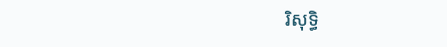រិសុទ្ធិ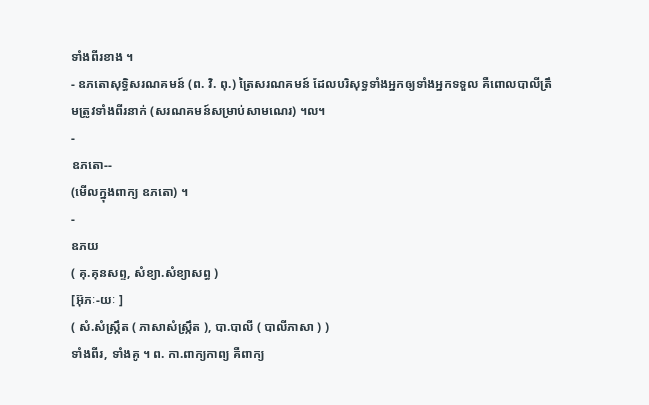ទាំងពីរខាង ។
- ឧភតោសុទ្ធិសរណគមន៍ (ព. វិ. ពុ.) ត្រៃសរណគមន៍ ដែលបរិសុទ្ធទាំងអ្នកឲ្យទាំងអ្នកទទួល គឺពោលបាលីត្រឹមត្រូវទាំងពីរនាក់ (សរណគមន៍សម្រាប់សាមណេរ) ។ល។
-
ឧភតោ--
(មើលក្នុងពាក្យ ឧភតោ) ។
-
ឧភយ
( គុ.គុនសព្ទ, សំខ្យា.សំខ្យាសព្ធ )
[អ៊ុភៈ-យៈ ]
( សំ.សំស្រ្កឹត ( ភាសាសំស្រ្កឹត ), បា.បាលី ( បាលីភាសា ) )
ទាំងពីរ, ទាំងគូ ។ ព. កា.ពាក្យកាព្យ គឺពាក្យ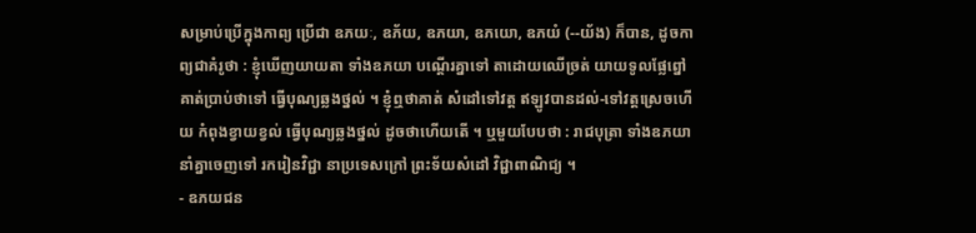សម្រាប់ប្រើក្នុងកាព្យ ប្រើជា ឧភយៈ, ឧភ័យ, ឧភយា, ឧភយោ, ឧភយំ (--យ័ង) ក៏បាន, ដូចកាព្យជាគំរូថា : ខ្ញុំឃើញយាយតា ទាំងឧភយា បណ្តើរគ្នាទៅ តាដោយឈើច្រត់ យាយទូលផ្លែព្នៅ គាត់ប្រាប់ថាទៅ ធ្វើបុណ្យឆ្លងថ្នល់ ។ ខ្ញុំឮថាគាត់ សំដៅទៅវត្ត ឥឡូវបានដល់-ទៅវត្តស្រេចហើយ កំពុងខ្វាយខ្វល់ ធ្វើបុណ្យឆ្លងថ្នល់ ដូចថាហើយតើ ។ ឬមួយបែបថា : រាជបុត្រា ទាំងឧភយា នាំគ្នាចេញទៅ រករៀនវិជ្ជា នាប្រទេសក្រៅ ព្រះទ័យសំដៅ វិជ្ជាពាណិជ្យ ។
- ឧភយជន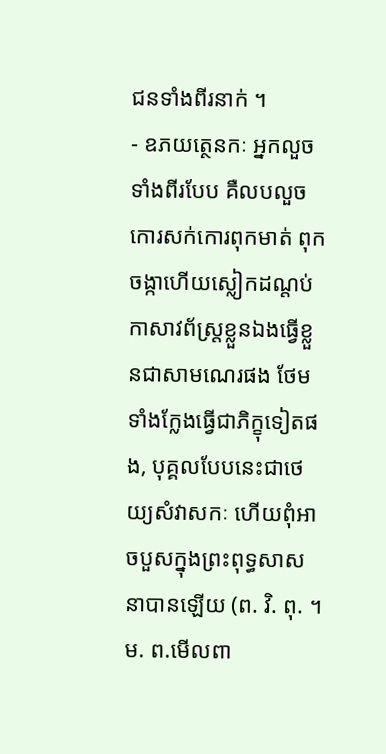ជនទាំងពីរនាក់ ។
- ឧភយត្ថេនកៈ អ្នកលួចទាំងពីរបែប គឺលបលួចកោរសក់កោរពុកមាត់ ពុកចង្កាហើយស្លៀកដណ្តប់កាសាវព័ស្រ្តខ្លួនឯងធ្វើខ្លួនជាសាមណេរផង ថែមទាំងក្លែងធ្វើជាភិក្ខុទៀតផង, បុគ្គលបែបនេះជាថេយ្យសំវាសកៈ ហើយពុំអាចបួសក្នុងព្រះពុទ្ធសាសនាបានឡើយ (ព. វិ. ពុ. ។ ម. ព.មើលពា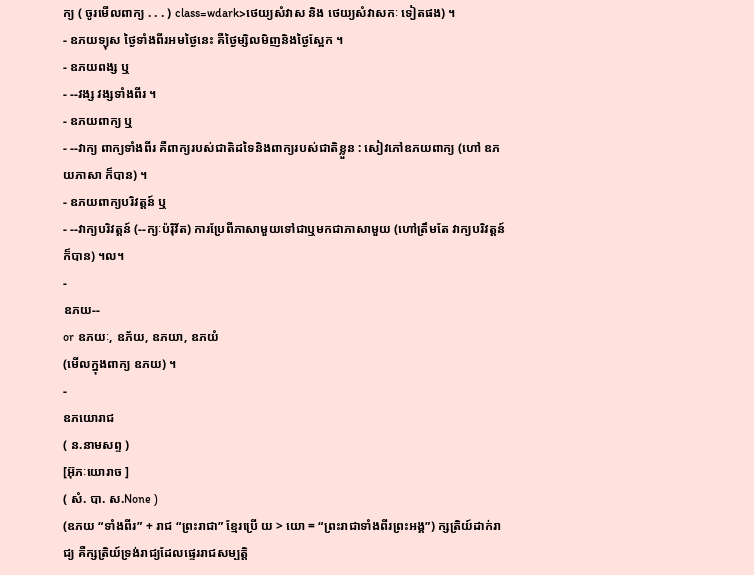ក្យ ( ចូរមើលពាក្យ . . . ) class=wdark>ថេយ្យសំវាស និង ថេយ្យសំវាសកៈ ទៀតផង) ។
- ឧភយទ្យុស ថ្ងៃទាំងពីរអមថ្ងៃនេះ គឺថ្ងៃម្សិលមិញនិងថ្ងៃស្អែក ។
- ឧភយពង្ស ឬ
- --វង្ស វង្សទាំងពីរ ។
- ឧភយពាក្យ ឬ
- --វាក្យ ពាក្យទាំងពីរ គឺពាក្យរបស់ជាតិដទៃនិងពាក្យរបស់ជាតិខ្លួន : សៀវភៅឧភយពាក្យ (ហៅ ឧភយភាសា ក៏បាន) ។
- ឧភយពាក្យបរិវត្តន៍ ឬ
- --វាក្យបរិវត្តន៍ (--ក្យៈប៉រ៉ិវ័ត) ការប្រែពីភាសាមួយទៅជាឬមកជាភាសាមួយ (ហៅត្រឹមតែ វាក្យបរិវត្តន៍ ក៏បាន) ។ល។
-
ឧភយ--
or ឧភយៈ, ឧភ័យ, ឧភយា, ឧភយំ
(មើលក្នុងពាក្យ ឧភយ) ។
-
ឧភយោរាជ
( ន.នាមសព្ទ )
[អ៊ុភៈយោរាច ]
( សំ. បា. ស.None )
(ឧភយ “ទាំងពីរ” + រាជ “ព្រះរាជា” ខ្មែរប្រើ យ > យោ = “ព្រះរាជាទាំងពីរព្រះអង្គ”) ក្សត្រិយ៍ដាក់រាជ្យ គឺក្សត្រិយ៍ទ្រង់រាជ្យដែលផ្ទេររាជសម្បត្តិ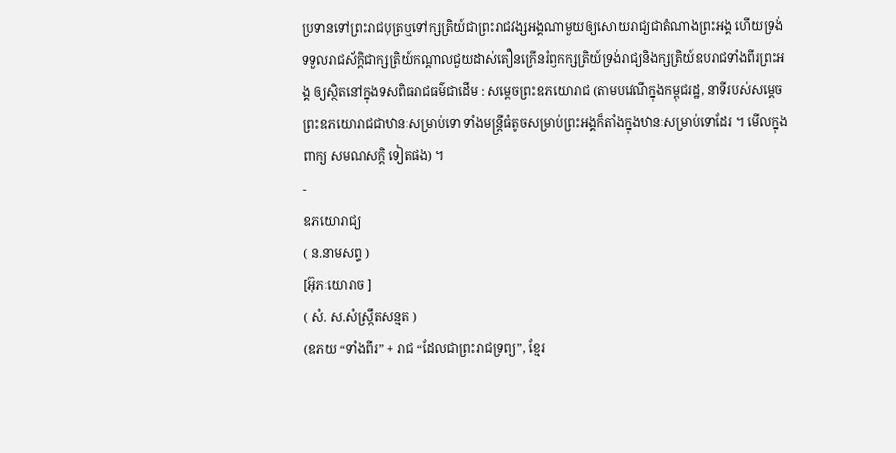ប្រទានទៅព្រះរាជបុត្រឬទៅក្សត្រិយ៍ជាព្រះរាជវង្សអង្គណាមួយឲ្យសោយរាជ្យជាតំណាងព្រះអង្គ ហើយទ្រង់ទទួលរាជស័ក្តិជាក្សត្រិយ៍កណ្តាលជួយដាស់តឿនក្រើនរំឭកក្សត្រិយ៍ទ្រង់រាជ្យនិងក្សត្រិយ៍ឧបរាជទាំងពីរព្រះអង្គ ឲ្យស្ថិតនៅក្នុងទសពិធរាជធម៌ជាដើម : សម្តេចព្រះឧភយោរាជ (តាមបវេណីក្នុងកម្ពុជរដ្ឋ, នាទីរបស់សម្តេចព្រះឧភយោរាជជាឋានៈសម្រាប់ទោ ទាំងមន្រ្តីធំតូចសម្រាប់ព្រះអង្គក៏តាំងក្នុងឋានៈសម្រាប់ទោដែរ ។ មើលក្នុងពាក្យ សមណសក្តិ ទៀតផង) ។
-
ឧភយោរាជ្យ
( ន.នាមសព្ទ )
[អ៊ុភៈយោរាច ]
( សំ. ស.សំស្រ្កឹតសន្មត )
(ឧភយ “ទាំងពីរ” + រាជ “ដែលជាព្រះរាជទ្រព្យ”, ខ្មែរ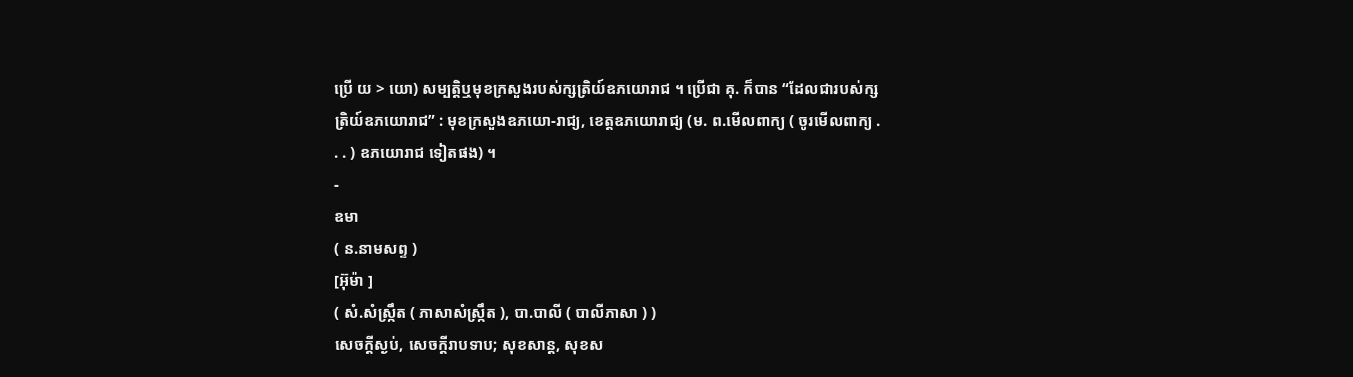ប្រើ យ > យោ) សម្បត្តិឬមុខក្រសួងរបស់ក្សត្រិយ៍ឧភយោរាជ ។ ប្រើជា គុ. ក៏បាន “ដែលជារបស់ក្សត្រិយ៍ឧភយោរាជ” : មុខក្រសួងឧភយោ-រាជ្យ, ខេត្តឧភយោរាជ្យ (ម. ព.មើលពាក្យ ( ចូរមើលពាក្យ . . . ) ឧភយោរាជ ទៀតផង) ។
-
ឧមា
( ន.នាមសព្ទ )
[អ៊ុម៉ា ]
( សំ.សំស្រ្កឹត ( ភាសាសំស្រ្កឹត ), បា.បាលី ( បាលីភាសា ) )
សេចក្ដីស្ងប់, សេចក្ដីរាបទាប; សុខសាន្ត, សុខស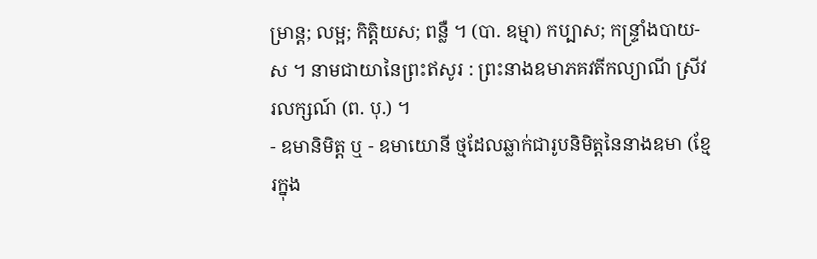ម្រាន្ត; លម្អ; កិត្តិយស; ពន្លឺ ។ (បា. ឧម្មា) កប្បាស; កន្រ្ទាំងបាយ-ស ។ នាមជាយានៃព្រះឥសូរ : ព្រះនាងឧមាភគវតីកល្យាណី ស្រីវរលក្សណ៍ (ព. បុ.) ។
- ឧមានិមិត្ត ឬ - ឧមាយោនី ថ្មដែលឆ្លាក់ជារូបនិមិត្តនៃនាងឧមា (ខ្មែរក្នុង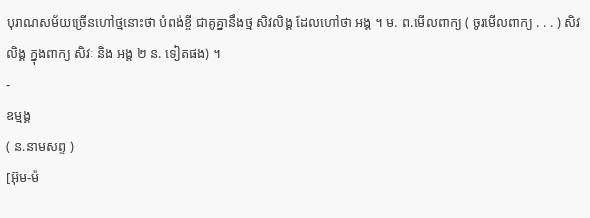បុរាណសម័យច្រើនហៅថ្មនោះថា បំពង់ខ្ចី ជាគូគ្នានឹងថ្ម សិវលិង្គ ដែលហៅថា អង្គ ។ ម. ព.មើលពាក្យ ( ចូរមើលពាក្យ . . . ) សិវលិង្គ ក្នុងពាក្យ សិវៈ និង អង្គ ២ ន. ទៀតផង) ។
-
ឧម្មង្គ
( ន.នាមសព្ទ )
[អ៊ុម-ម៉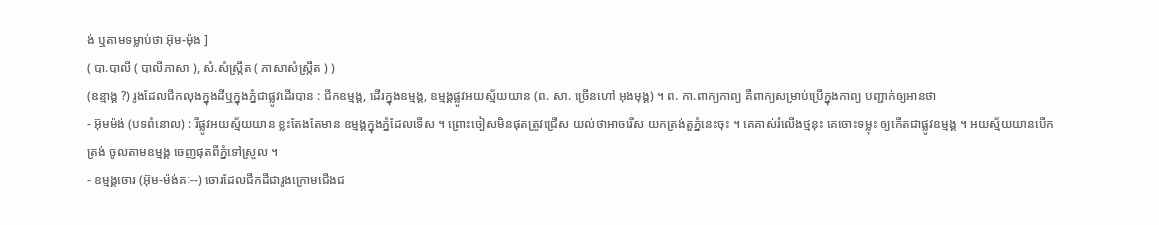ង់ ឬតាមទម្លាប់ថា អ៊ុម-ម៉ុង ]
( បា.បាលី ( បាលីភាសា ), សំ.សំស្រ្កឹត ( ភាសាសំស្រ្កឹត ) )
(ឧន្មាង្គ ?) រូងដែលជីកលុងក្នុងដីឬក្នុងភ្នំជាផ្លូវដើរបាន : ជីកឧម្មង្គ, ដើរក្នុងឧម្មង្គ, ឧម្មង្គផ្លូវអយស្ម័យយាន (ព. សា. ច្រើនហៅ អុងមុង្គ) ។ ព. កា.ពាក្យកាព្យ គឺពាក្យសម្រាប់ប្រើក្នុងកាព្យ បញ្ជាក់ឲ្យអានថា
- អ៊ុមម៉ង់ (បទពំនោល) : រីផ្លូវអយស្ម័យយាន ខ្លះតែងតែមាន ឧម្មង្គក្នុងភ្នំដែលទើស ។ ព្រោះចៀសមិនផុតត្រូវជ្រើស យល់ថាអាចរើស យកត្រង់តួភ្នំនេះចុះ ។ គេគាស់រំលើងថ្មនុះ គេចោះទម្លុះ ឲ្យកើតជាផ្លូវឧម្មង្គ ។ អយស្ម័យយានបើកត្រង់ ចូលតាមឧម្មង្គ ចេញផុតពីភ្នំទៅស្រួល ។
- ឧម្មង្គចោរ (អ៊ុម-ម៉ង់គៈ--) ចោរដែលជីកដីជារូងក្រោមជើងជ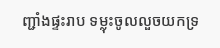ញ្ជាំងផ្ទះរាប ទម្លុះចូលលួចយកទ្រ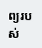ព្យរបស់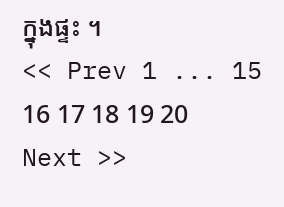ក្នុងផ្ទះ ។
<< Prev 1 ... 15 16 17 18 19 20 Next >>